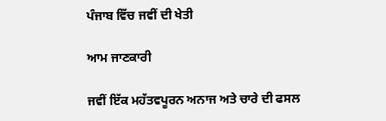ਪੰਜਾਬ ਵਿੱਚ ਜਵੀਂ ਦੀ ਖੇਤੀ

ਆਮ ਜਾਣਕਾਰੀ

ਜਵੀਂ ਇੱਕ ਮਹੱਤਵਪੂਰਨ ਅਨਾਜ ਅਤੇ ਚਾਰੇ ਦੀ ਫਸਲ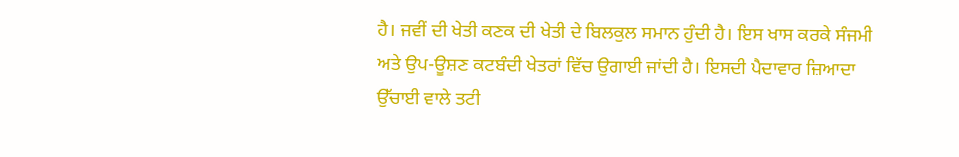ਹੈ। ਜਵੀਂ ਦੀ ਖੇਤੀ ਕਣਕ ਦੀ ਖੇਤੀ ਦੇ ਬਿਲਕੁਲ ਸਮਾਨ ਹੁੰਦੀ ਹੈ। ਇਸ ਖਾਸ ਕਰਕੇ ਸੰਜਮੀ ਅਤੇ ਉਪ-ਊਸ਼ਣ ਕਟਬੰਦੀ ਖੇਤਰਾਂ ਵਿੱਚ ਉਗਾਈ ਜਾਂਦੀ ਹੈ। ਇਸਦੀ ਪੈਦਾਵਾਰ ਜ਼ਿਆਦਾ ਉੱਚਾਈ ਵਾਲੇ ਤਟੀ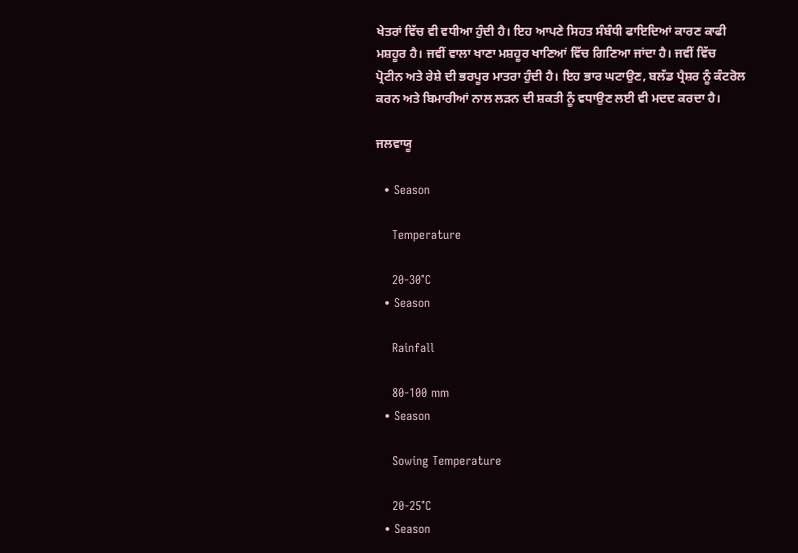ਖੇਤਰਾਂ ਵਿੱਚ ਵੀ ਵਧੀਆ ਹੁੰਦੀ ਹੈ। ਇਹ ਆਪਣੇ ਸਿਹਤ ਸੰਬੰਧੀ ਫਾਇਦਿਆਂ ਕਾਰਣ ਕਾਫੀ ਮਸ਼ਹੂਰ ਹੈ। ਜਵੀਂ ਵਾਲਾ ਖਾਣਾ ਮਸ਼ਹੂਰ ਖਾਣਿਆਂ ਵਿੱਚ ਗਿਣਿਆ ਜਾਂਦਾ ਹੈ। ਜਵੀਂ ਵਿੱਚ ਪ੍ਰੋਟੀਨ ਅਤੇ ਰੇਸ਼ੇ ਦੀ ਭਰਪੂਰ ਮਾਤਰਾ ਹੁੰਦੀ ਹੈ। ਇਹ ਭਾਰ ਘਟਾਉਣ, ਬਲੱਡ ਪ੍ਰੈਸ਼ਰ ਨੂੰ ਕੰਟਰੋਲ ਕਰਨ ਅਤੇ ਬਿਮਾਰੀਆਂ ਨਾਲ ਲੜਨ ਦੀ ਸ਼ਕਤੀ ਨੂੰ ਵਧਾਉਣ ਲਈ ਵੀ ਮਦਦ ਕਰਦਾ ਹੈ।

ਜਲਵਾਯੂ

  • Season

    Temperature

    20-30°C
  • Season

    Rainfall

    80-100 mm
  • Season

    Sowing Temperature

    20-25°C
  • Season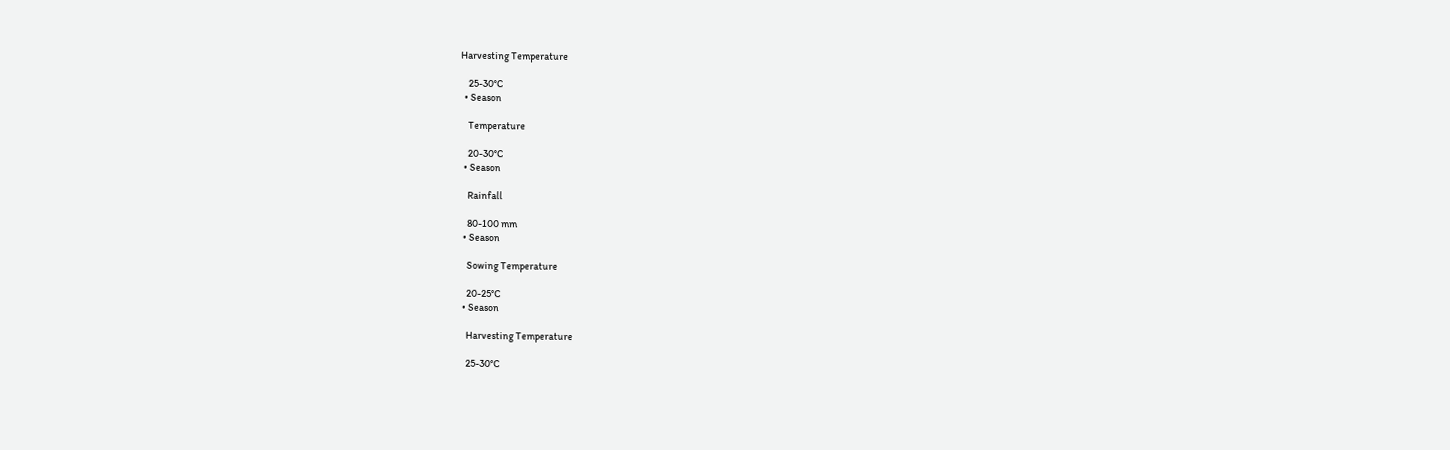Harvesting Temperature

    25-30°C
  • Season

    Temperature

    20-30°C
  • Season

    Rainfall

    80-100 mm
  • Season

    Sowing Temperature

    20-25°C
  • Season

    Harvesting Temperature

    25-30°C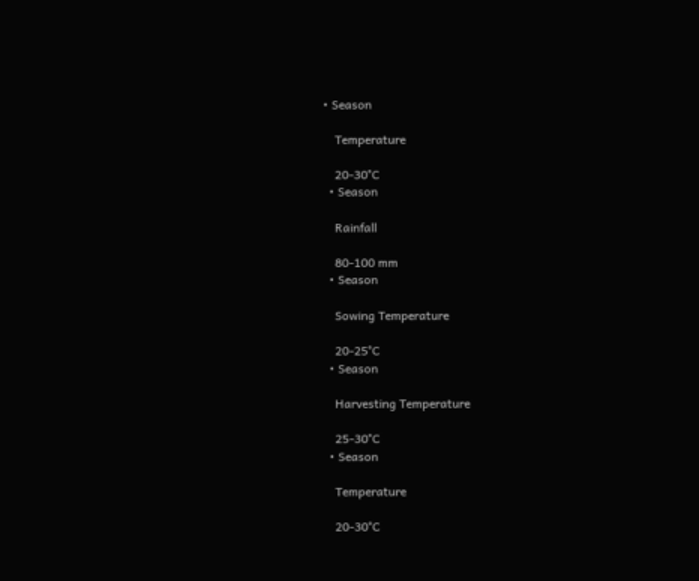• Season

    Temperature

    20-30°C
  • Season

    Rainfall

    80-100 mm
  • Season

    Sowing Temperature

    20-25°C
  • Season

    Harvesting Temperature

    25-30°C
  • Season

    Temperature

    20-30°C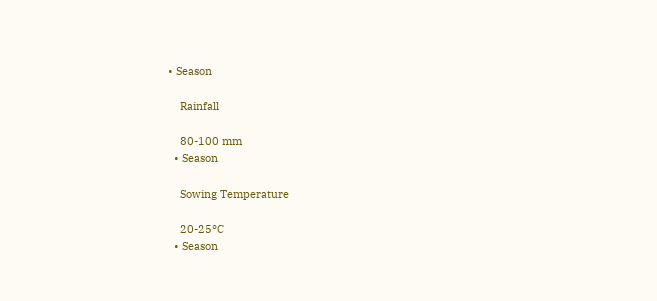• Season

    Rainfall

    80-100 mm
  • Season

    Sowing Temperature

    20-25°C
  • Season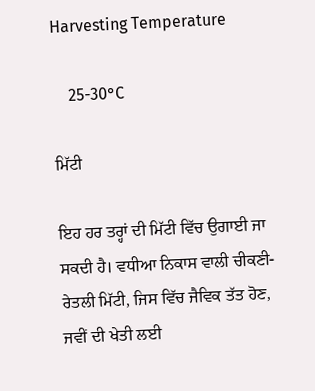Harvesting Temperature

    25-30°C

ਮਿੱਟੀ

ਇਹ ਹਰ ਤਰ੍ਹਾਂ ਦੀ ਮਿੱਟੀ ਵਿੱਚ ਉਗਾਈ ਜਾ ਸਕਦੀ ਹੈ। ਵਧੀਆ ਨਿਕਾਸ ਵਾਲੀ ਚੀਕਣੀ-ਰੇਤਲੀ ਮਿੱਟੀ, ਜਿਸ ਵਿੱਚ ਜੈਵਿਕ ਤੱਤ ਹੋਣ, ਜਵੀਂ ਦੀ ਖੇਤੀ ਲਈ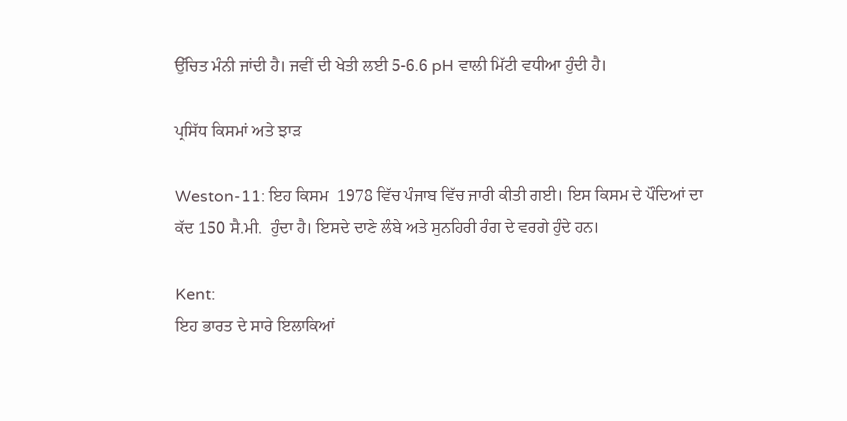ਉੱਚਿਤ ਮੰਨੀ ਜਾਂਦੀ ਹੈ। ਜਵੀਂ ਦੀ ਖੇਤੀ ਲਈ 5-6.6 pH ਵਾਲੀ ਮਿੱਟੀ ਵਧੀਆ ਹੁੰਦੀ ਹੈ।

ਪ੍ਰਸਿੱਧ ਕਿਸਮਾਂ ਅਤੇ ਝਾੜ

Weston-11: ਇਹ ਕਿਸਮ  1978 ਵਿੱਚ ਪੰਜਾਬ ਵਿੱਚ ਜਾਰੀ ਕੀਤੀ ਗਈ। ਇਸ ਕਿਸਮ ਦੇ ਪੌਦਿਆਂ ਦਾ ਕੱਦ 150 ਸੈ.ਮੀ.  ਹੁੰਦਾ ਹੈ। ਇਸਦੇ ਦਾਣੇ ਲੰਬੇ ਅਤੇ ਸੁਨਹਿਰੀ ਰੰਗ ਦੇ ਵਰਗੇ ਹੁੰਦੇ ਹਨ।

Kent:
ਇਹ ਭਾਰਤ ਦੇ ਸਾਰੇ ਇਲਾਕਿਆਂ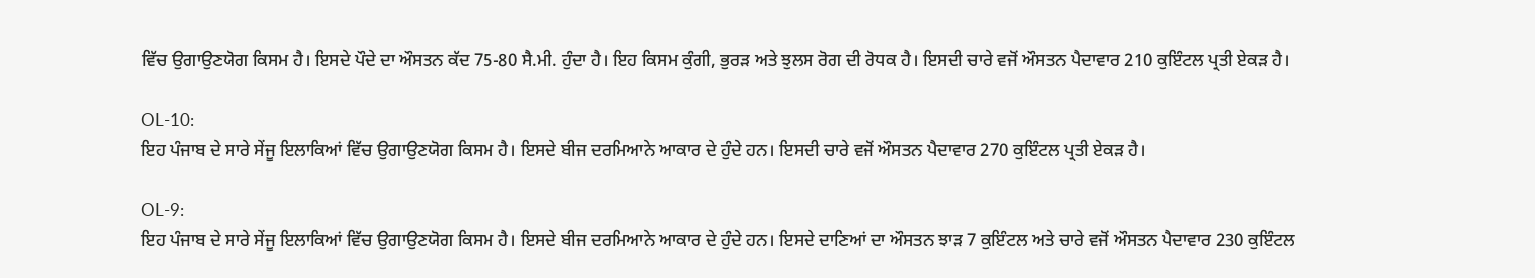ਵਿੱਚ ਉਗਾਉਣਯੋਗ ਕਿਸਮ ਹੈ। ਇਸਦੇ ਪੌਦੇ ਦਾ ਔਸਤਨ ਕੱਦ 75-80 ਸੈ.ਮੀ. ਹੁੰਦਾ ਹੈ। ਇਹ ਕਿਸਮ ਕੁੰਗੀ, ਭੁਰੜ ਅਤੇ ਝੁਲਸ ਰੋਗ ਦੀ ਰੋਧਕ ਹੈ। ਇਸਦੀ ਚਾਰੇ ਵਜੋਂ ਔਸਤਨ ਪੈਦਾਵਾਰ 210 ਕੁਇੰਟਲ ਪ੍ਰਤੀ ਏਕੜ ਹੈ।

OL-10:
ਇਹ ਪੰਜਾਬ ਦੇ ਸਾਰੇ ਸੇਂਜੂ ਇਲਾਕਿਆਂ ਵਿੱਚ ਉਗਾਉਣਯੋਗ ਕਿਸਮ ਹੈ। ਇਸਦੇ ਬੀਜ ਦਰਮਿਆਨੇ ਆਕਾਰ ਦੇ ਹੁੰਦੇ ਹਨ। ਇਸਦੀ ਚਾਰੇ ਵਜੋਂ ਔਸਤਨ ਪੈਦਾਵਾਰ 270 ਕੁਇੰਟਲ ਪ੍ਰਤੀ ਏਕੜ ਹੈ।

OL-9:
ਇਹ ਪੰਜਾਬ ਦੇ ਸਾਰੇ ਸੇਂਜੂ ਇਲਾਕਿਆਂ ਵਿੱਚ ਉਗਾਉਣਯੋਗ ਕਿਸਮ ਹੈ। ਇਸਦੇ ਬੀਜ ਦਰਮਿਆਨੇ ਆਕਾਰ ਦੇ ਹੁੰਦੇ ਹਨ। ਇਸਦੇ ਦਾਣਿਆਂ ਦਾ ਔਸਤਨ ਝਾੜ 7 ਕੁਇੰਟਲ ਅਤੇ ਚਾਰੇ ਵਜੋਂ ਔਸਤਨ ਪੈਦਾਵਾਰ 230 ਕੁਇੰਟਲ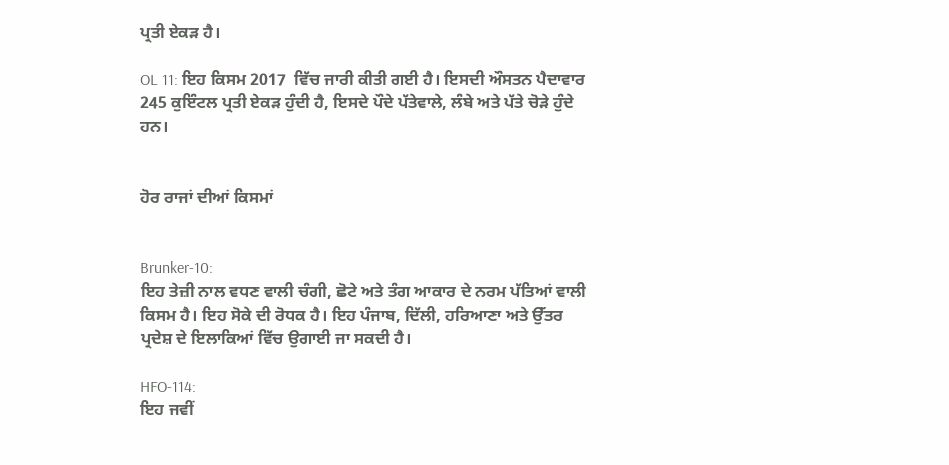ਪ੍ਰਤੀ ਏਕੜ ਹੈ।

OL 11: ਇਹ ਕਿਸਮ 2017  ਵਿੱਚ ਜਾਰੀ ਕੀਤੀ ਗਈ ਹੈ। ਇਸਦੀ ਔਸਤਨ ਪੈਦਾਵਾਰ 245 ਕੁਇੰਟਲ ਪ੍ਰਤੀ ਏਕੜ ਹੁੰਦੀ ਹੈ, ਇਸਦੇ ਪੌਦੇ ਪੱਤੇਵਾਲੇ, ਲੰਬੇ ਅਤੇ ਪੱਤੇ ਚੋੜੇ ਹੁੰਦੇ ਹਨ।


ਹੋਰ ਰਾਜਾਂ ਦੀਆਂ ਕਿਸਮਾਂ


Brunker-10:
ਇਹ ਤੇਜ਼ੀ ਨਾਲ ਵਧਣ ਵਾਲੀ ਚੰਗੀ, ਛੋਟੇ ਅਤੇ ਤੰਗ ਆਕਾਰ ਦੇ ਨਰਮ ਪੱਤਿਆਂ ਵਾਲੀ ਕਿਸਮ ਹੈ। ਇਹ ਸੋਕੇ ਦੀ ਰੋਧਕ ਹੈ। ਇਹ ਪੰਜਾਬ, ਦਿੱਲੀ, ਹਰਿਆਣਾ ਅਤੇ ਉੱਤਰ ਪ੍ਰਦੇਸ਼ ਦੇ ਇਲਾਕਿਆਂ ਵਿੱਚ ਉਗਾਈ ਜਾ ਸਕਦੀ ਹੈ।

HFO-114:
ਇਹ ਜਵੀਂ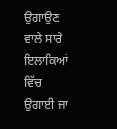ਉਗਾਉਣ ਵਾਲੇ ਸਾਰੇ ਇਲਾਕਿਆਂ ਵਿੱਚ ਉਗਾਈ ਜਾ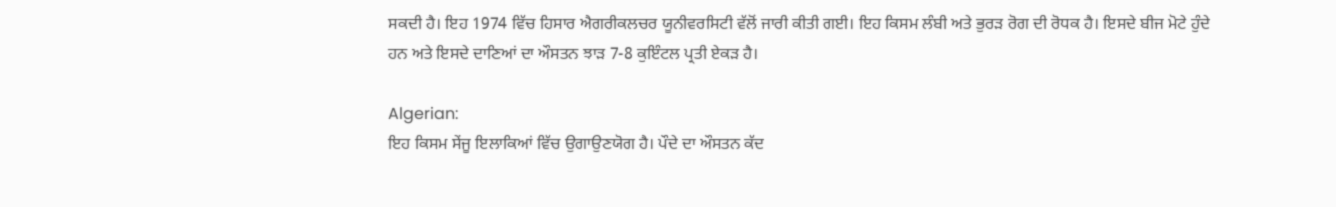ਸਕਦੀ ਹੈ। ਇਹ 1974 ਵਿੱਚ ਹਿਸਾਰ ਐਗਰੀਕਲਚਰ ਯੂਨੀਵਰਸਿਟੀ ਵੱਲੋਂ ਜਾਰੀ ਕੀਤੀ ਗਈ। ਇਹ ਕਿਸਮ ਲੰਬੀ ਅਤੇ ਭੁਰੜ ਰੋਗ ਦੀ ਰੋਧਕ ਹੈ। ਇਸਦੇ ਬੀਜ ਮੋਟੇ ਹੁੰਦੇ ਹਨ ਅਤੇ ਇਸਦੇ ਦਾਣਿਆਂ ਦਾ ਔਸਤਨ ਝਾੜ 7-8 ਕੁਇੰਟਲ ਪ੍ਰਤੀ ਏਕੜ ਹੈ।

Algerian:
ਇਹ ਕਿਸਮ ਸੇਂਜੂ ਇਲਾਕਿਆਂ ਵਿੱਚ ਉਗਾਉਣਯੋਗ ਹੈ। ਪੌਦੇ ਦਾ ਔਸਤਨ ਕੱਦ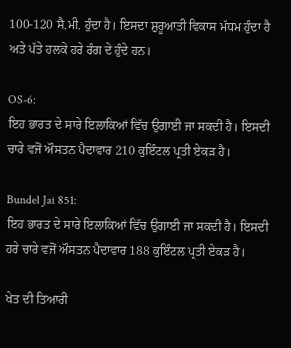100-120 ਸੈ.ਮੀ. ਹੁੰਦਾ ਹੈ। ਇਸਦਾ ਸ਼ੁਰੂਆਤੀ ਵਿਕਾਸ ਮੱਧਮ ਹੁੰਦਾ ਹੈ ਅਤੇ ਪੱਤੇ ਹਲਕੇ ਹਰੇ ਰੰਗ ਦੇ ਹੁੰਦੇ ਹਨ।

OS-6:
ਇਹ ਭਾਰਤ ਦੇ ਸਾਰੇ ਇਲਾਕਿਆਂ ਵਿੱਚ ਉਗਾਈ ਜਾ ਸਕਦੀ ਹੈ। ਇਸਦੀ ਚਾਰੇ ਵਜੋਂ ਔਸਤਨ ਪੈਦਾਵਾਰ 210 ਕੁਇੰਟਲ ਪ੍ਰਤੀ ਏਕੜ ਹੈ।

Bundel Jai 851:
ਇਹ ਭਾਰਤ ਦੇ ਸਾਰੇ ਇਲਾਕਿਆਂ ਵਿੱਚ ਉਗਾਈ ਜਾ ਸਕਦੀ ਹੈ। ਇਸਦੀ ਹਰੇ ਚਾਰੇ ਵਜੋਂ ਔਸਤਨ ਪੈਦਾਵਾਰ 188 ਕੁਇੰਟਲ ਪ੍ਰਤੀ ਏਕੜ ਹੈ।

ਖੇਤ ਦੀ ਤਿਆਰੀ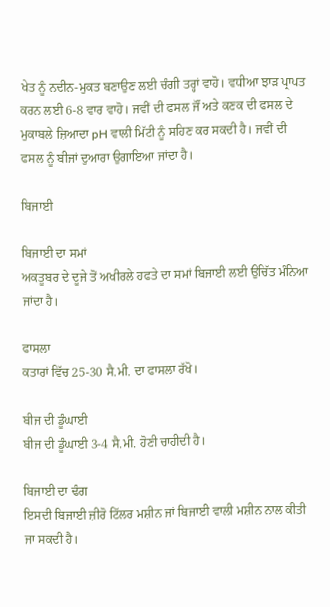ਖੇਤ ਨੂੰ ਨਦੀਨ-ਮੁਕਤ ਬਣਾਉਣ ਲਈ ਚੰਗੀ ਤਰ੍ਹਾਂ ਵਾਹੋ। ਵਧੀਆ ਝਾੜ ਪ੍ਰਾਪਤ ਕਰਨ ਲਈ 6-8 ਵਾਰ ਵਾਹੋ। ਜਵੀਂ ਦੀ ਫਸਲ ਜੌਂ ਅਤੇ ਕਣਕ ਦੀ ਫਸਲ ਦੇ ਮੁਕਾਬਲੇ ਜ਼ਿਆਦਾ pH ਵਾਲੀ ਮਿੱਟੀ ਨੂੰ ਸਹਿਣ ਕਰ ਸਕਦੀ ਹੈ। ਜਵੀਂ ਦੀ ਫਸਲ ਨੂੰ ਬੀਜਾਂ ਦੁਆਰਾ ਉਗਾਇਆ ਜਾਂਦਾ ਹੈ।

ਬਿਜਾਈ

ਬਿਜਾਈ ਦਾ ਸਮਾਂ
ਅਕਤੂਬਰ ਦੇ ਦੂਜੇ ਤੋਂ ਅਖੀਰਲੇ ਹਫਤੇ ਦਾ ਸਮਾਂ ਬਿਜਾਈ ਲਈ ਉਚਿੱਤ ਮੰਨਿਆ ਜਾਂਦਾ ਹੈ।

ਫਾਸਲਾ
ਕਤਾਰਾਂ ਵਿੱਚ 25-30 ਸੈ.ਮੀ. ਦਾ ਫਾਸਲਾ ਰੱਖੋ।

ਬੀਜ ਦੀ ਡੂੰਘਾਈ
ਬੀਜ ਦੀ ਡੂੰਘਾਈ 3-4 ਸੈ.ਮੀ. ਹੋਣੀ ਚਾਹੀਦੀ ਹੈ।

ਬਿਜਾਈ ਦਾ ਢੰਗ
ਇਸਦੀ ਬਿਜਾਈ ਜ਼ੀਰੋ ਟਿੱਲਰ ਮਸ਼ੀਨ ਜਾਂ ਬਿਜਾਈ ਵਾਲੀ ਮਸ਼ੀਨ ਨਾਲ ਕੀਤੀ ਜਾ ਸਕਦੀ ਹੈ।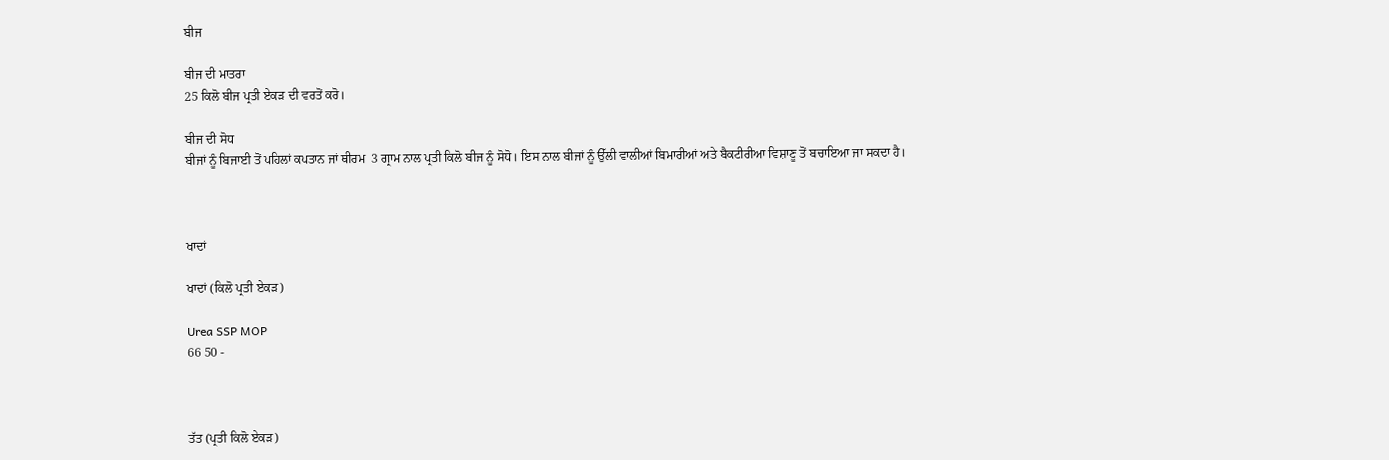ਬੀਜ

ਬੀਜ ਦੀ ਮਾਤਰਾ
25 ਕਿਲੋ ਬੀਜ ਪ੍ਰਤੀ ਏਕੜ ਦੀ ਵਰਤੋਂ ਕਰੋ।

ਬੀਜ ਦੀ ਸੋਧ
ਬੀਜਾਂ ਨੂੰ ਬਿਜਾਈ ਤੋਂ ਪਹਿਲਾਂ ਕਪਤਾਨ ਜਾਂ ਥੀਰਮ  3 ਗ੍ਰਾਮ ਨਾਲ ਪ੍ਰਤੀ ਕਿਲੋ ਬੀਜ ਨੂੰ ਸੋਧੋ। ਇਸ ਨਾਲ ਬੀਜਾਂ ਨੂੰ ਉੱਲੀ ਵਾਲੀਆਂ ਬਿਮਾਰੀਆਂ ਅਤੇ ਬੈਕਟੀਰੀਆ ਵਿਸ਼ਾਣੂ ਤੋਂ ਬਚਾਇਆ ਜਾ ਸਕਦਾ ਹੈ।



ਖਾਦਾਂ

ਖਾਦਾਂ (ਕਿਲੋ ਪ੍ਰਤੀ ਏਕੜ)

Urea SSP MOP
66 50 -



ਤੱਤ (ਪ੍ਰਤੀ ਕਿਲੋ ਏਕੜ)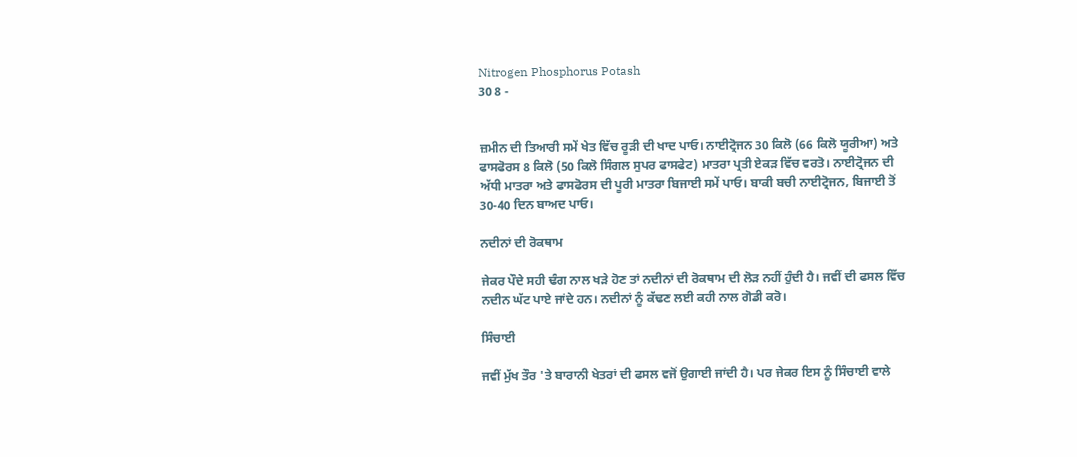Nitrogen Phosphorus Potash
30 8 -


ਜ਼ਮੀਨ ਦੀ ਤਿਆਰੀ ਸਮੇਂ ਖੇਤ ਵਿੱਚ ਰੂੜੀ ਦੀ ਖਾਦ ਪਾਓ। ਨਾਈਟ੍ਰੋਜਨ 30 ਕਿਲੋ (66 ਕਿਲੋ ਯੂਰੀਆ) ਅਤੇ ਫਾਸਫੋਰਸ 8 ਕਿਲੋ (50 ਕਿਲੋ ਸਿੰਗਲ ਸੁਪਰ ਫਾਸਫੇਟ) ਮਾਤਰਾ ਪ੍ਰਤੀ ਏਕੜ ਵਿੱਚ ਵਰਤੋ। ਨਾਈਟ੍ਰੋਜਨ ਦੀ ਅੱਧੀ ਮਾਤਰਾ ਅਤੇ ਫਾਸਫੋਰਸ ਦੀ ਪੂਰੀ ਮਾਤਰਾ ਬਿਜਾਈ ਸਮੇਂ ਪਾਓ। ਬਾਕੀ ਬਚੀ ਨਾਈਟ੍ਰੋਜਨ, ਬਿਜਾਈ ਤੋਂ 30-40 ਦਿਨ ਬਾਅਦ ਪਾਓ।

ਨਦੀਨਾਂ ਦੀ ਰੋਕਥਾਮ

ਜੇਕਰ ਪੌਦੇ ਸਹੀ ਢੰਗ ਨਾਲ ਖੜੇ ਹੋਣ ਤਾਂ ਨਦੀਨਾਂ ਦੀ ਰੋਕਥਾਮ ਦੀ ਲੋੜ ਨਹੀਂ ਹੁੰਦੀ ਹੈ। ਜਵੀਂ ਦੀ ਫਸਲ ਵਿੱਚ ਨਦੀਨ ਘੱਟ ਪਾਏ ਜਾਂਦੇ ਹਨ। ਨਦੀਨਾਂ ਨੂੰ ਕੱਢਣ ਲਈ ਕਹੀ ਨਾਲ ਗੋਡੀ ਕਰੋ।

ਸਿੰਚਾਈ

ਜਵੀਂ ਮੁੱਖ ਤੌਰ 'ਤੇ ਬਾਰਾਨੀ ਖੇਤਰਾਂ ਦੀ ਫਸਲ ਵਜੋਂ ਉਗਾਈ ਜਾਂਦੀ ਹੈ। ਪਰ ਜੇਕਰ ਇਸ ਨੂੰ ਸਿੰਚਾਈ ਵਾਲੇ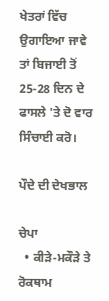ਖੇਤਰਾਂ ਵਿੱਚ ਉਗਾਇਆ ਜਾਵੇ ਤਾਂ ਬਿਜਾਈ ਤੋਂ 25-28 ਦਿਨ ਦੇ ਫਾਸਲੇ 'ਤੇ ਦੋ ਵਾਰ ਸਿੰਚਾਈ ਕਰੋ।

ਪੌਦੇ ਦੀ ਦੇਖਭਾਲ

ਚੇਪਾ
  • ਕੀੜੇ-ਮਕੌੜੇ ਤੇ ਰੋਕਥਾਮ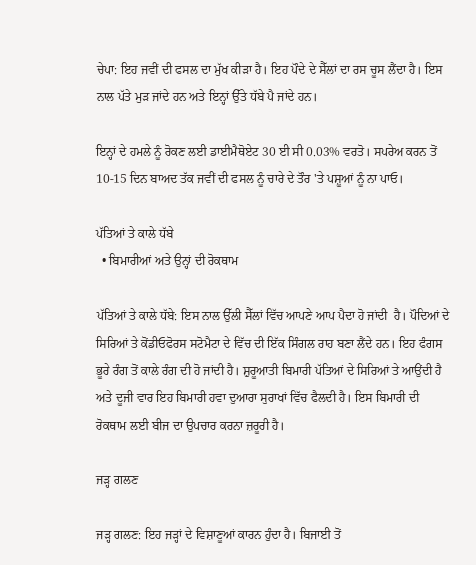ਚੇਪਾ: ਇਹ ਜਵੀਂ ਦੀ ਫਸਲ ਦਾ ਮੁੱਖ ਕੀੜਾ ਹੈ। ਇਹ ਪੌਦੇ ਦੇ ਸੈੱਲਾਂ ਦਾ ਰਸ ਚੂਸ ਲੈਂਦਾ ਹੈ। ਇਸ ਨਾਲ ਪੱਤੇ ਮੁੜ ਜਾਂਦੇ ਹਨ ਅਤੇ ਇਨ੍ਹਾਂ ਉੱਤੇ ਧੱਬੇ ਪੈ ਜਾਂਦੇ ਹਨ।

ਇਨ੍ਹਾਂ ਦੇ ਹਮਲੇ ਨੂੰ ਰੋਕਣ ਲਈ ਡਾਈਮੈਥੋਏਟ 30 ਈ ਸੀ 0.03% ਵਰਤੋ। ਸਪਰੇਅ ਕਰਨ ਤੋਂ 10-15 ਦਿਨ ਬਾਅਦ ਤੱਕ ਜਵੀਂ ਦੀ ਫਸਲ ਨੂੰ ਚਾਰੇ ਦੇ ਤੌਰ 'ਤੇ ਪਸ਼ੂਆਂ ਨੂੰ ਨਾ ਪਾਓ।

ਪੱਤਿਆਂ ਤੇ ਕਾਲੇ ਧੱਬੇ
  • ਬਿਮਾਰੀਆਂ ਅਤੇ ਉਨ੍ਹਾਂ ਦੀ ਰੋਕਥਾਮ

ਪੱਤਿਆਂ ਤੇ ਕਾਲੇ ਧੱਬੇ: ਇਸ ਨਾਲ ਉੱਲੀ ਸੈੱਲਾਂ ਵਿੱਚ ਆਪਣੇ ਆਪ ਪੈਦਾ ਹੋ ਜਾਂਦੀ  ਹੈ। ਪੌਦਿਆਂ ਦੇ ਸਿਰਿਆਂ ਤੇ ਕੋਂਡੀਓਫੋਰਸ ਸਟੋਮੈਟਾ ਦੇ ਵਿੱਚ ਦੀ ਇੱਕ ਸਿੰਗਲ ਰਾਹ ਬਣਾ ਲੈਂਦੇ ਹਨ। ਇਹ ਫੰਗਸ ਭੂਰੇ ਰੰਗ ਤੋਂ ਕਾਲੇ ਰੰਗ ਦੀ ਹੋ ਜਾਂਦੀ ਹੈ। ਸ਼ੁਰੂਆਤੀ ਬਿਮਾਰੀ ਪੱਤਿਆਂ ਦੇ ਸਿਰਿਆਂ ਤੇ ਆਉਂਦੀ ਹੈ ਅਤੇ ਦੂਜੀ ਵਾਰ ਇਹ ਬਿਮਾਰੀ ਹਵਾ ਦੁਆਰਾ ਸੁਰਾਖਾਂ ਵਿੱਚ ਫੈਲਦੀ ਹੈ। ਇਸ ਬਿਮਾਰੀ ਦੀ ਰੋਕਥਾਮ ਲਈ ਬੀਜ ਦਾ ਉਪਚਾਰ ਕਰਨਾ ਜ਼ਰੂਰੀ ਹੈ।

ਜੜ੍ਹ ਗਲਣ

ਜੜ੍ਹ ਗਲਣ: ਇਹ ਜੜ੍ਹਾਂ ਦੇ ਵਿਸ਼ਾਣੂਆਂ ਕਾਰਨ ਹੁੰਦਾ ਹੈ। ਬਿਜਾਈ ਤੋਂ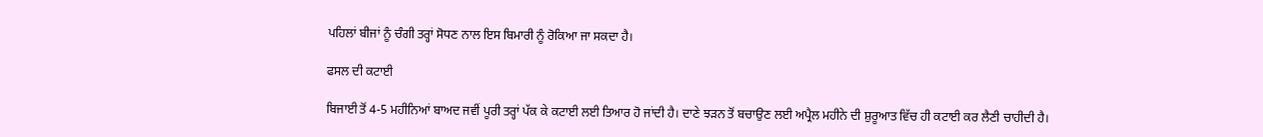ਪਹਿਲਾਂ ਬੀਜਾਂ ਨੂੰ ਚੰਗੀ ਤਰ੍ਹਾਂ ਸੋਧਣ ਨਾਲ ਇਸ ਬਿਮਾਰੀ ਨੂੰ ਰੋਕਿਆ ਜਾ ਸਕਦਾ ਹੈ।

ਫਸਲ ਦੀ ਕਟਾਈ

ਬਿਜਾਈ ਤੋਂ 4-5 ਮਹੀਨਿਆਂ ਬਾਅਦ ਜਵੀਂ ਪੂਰੀ ਤਰ੍ਹਾਂ ਪੱਕ ਕੇ ਕਟਾਈ ਲਈ ਤਿਆਰ ਹੋ ਜਾਂਦੀ ਹੈ। ਦਾਣੇ ਝੜਨ ਤੋਂ ਬਚਾਉਣ ਲਈ ਅਪ੍ਰੈਲ ਮਹੀਨੇ ਦੀ ਸ਼ੁਰੂਆਤ ਵਿੱਚ ਹੀ ਕਟਾਈ ਕਰ ਲੈਣੀ ਚਾਹੀਦੀ ਹੈ।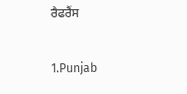ਰੈਫਰੈਂਸ

1.Punjab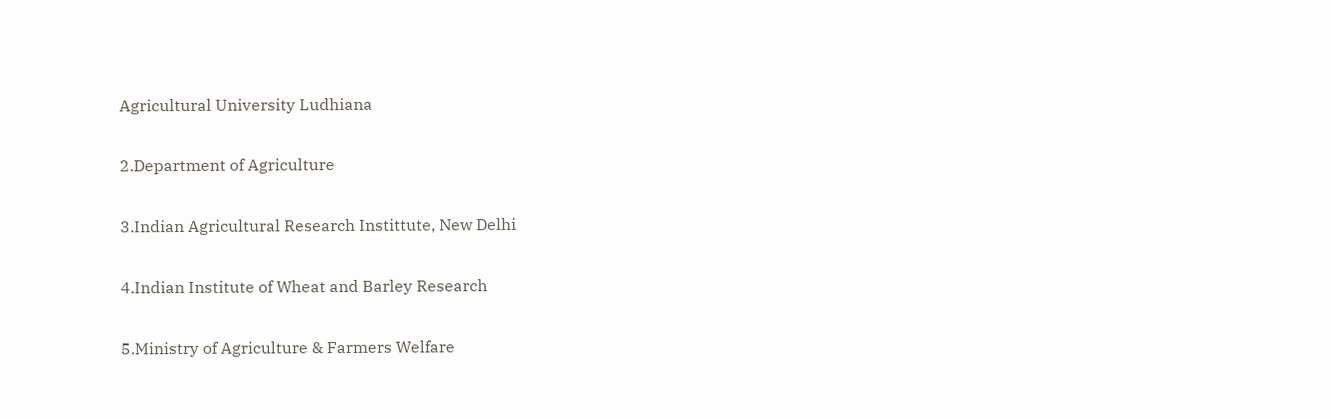Agricultural University Ludhiana

2.Department of Agriculture

3.Indian Agricultural Research Instittute, New Delhi

4.Indian Institute of Wheat and Barley Research

5.Ministry of Agriculture & Farmers Welfare